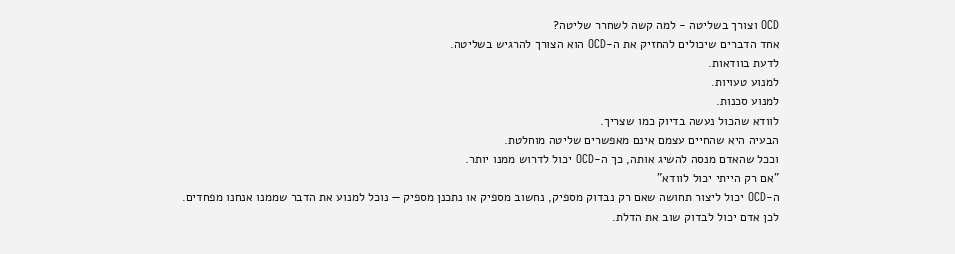OCD וצורך בשליטה - למה קשה לשחרר שליטה?
אחד הדברים שיכולים להחזיק את ה-OCD הוא הצורך להרגיש בשליטה.
לדעת בוודאות.
למנוע טעויות.
למנוע סכנות.
לוודא שהכול נעשה בדיוק כמו שצריך.
הבעיה היא שהחיים עצמם אינם מאפשרים שליטה מוחלטת.
וככל שהאדם מנסה להשיג אותה, כך ה-OCD יכול לדרוש ממנו יותר.
"אם רק הייתי יכול לוודא"
ה-OCD יכול ליצור תחושה שאם רק נבדוק מספיק, נחשוב מספיק או נתכנן מספיק — נוכל למנוע את הדבר שממנו אנחנו מפחדים.
לכן אדם יכול לבדוק שוב את הדלת.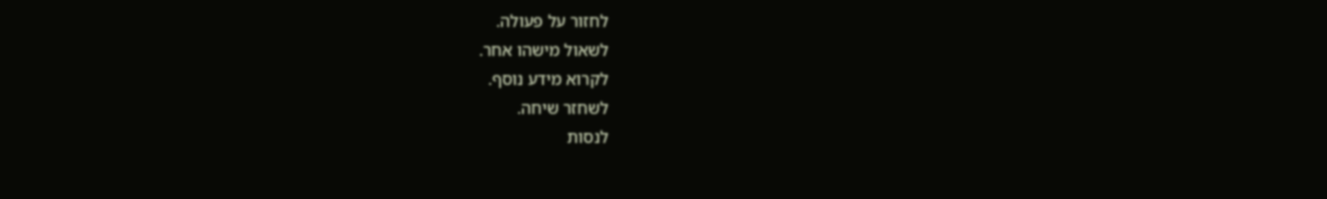לחזור על פעולה.
לשאול מישהו אחר.
לקרוא מידע נוסף.
לשחזר שיחה.
לנסות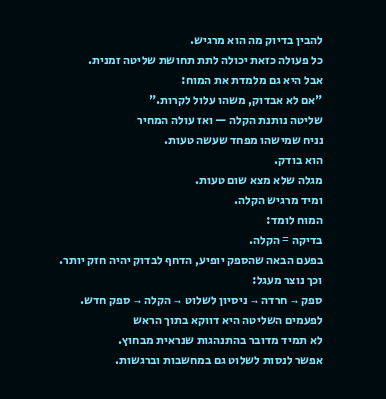להבין בדיוק מה הוא מרגיש.
כל פעולה כזאת יכולה לתת תחושת שליטה זמנית.
אבל היא גם מלמדת את המוח:
"אם לא אבדוק, משהו עלול לקרות."
שליטה נותנת הקלה — ואז עולה המחיר
נניח שמישהו מפחד שעשה טעות.
הוא בודק.
מגלה שלא מצא שום טעות.
ומיד מרגיש הקלה.
המוח לומד:
בדיקה = הקלה.
בפעם הבאה שהספק יופיע, הדחף לבדוק יהיה חזק יותר.
וכך נוצר מעגל:
ספק → חרדה → ניסיון לשלוט → הקלה → ספק חדש.
לפעמים השליטה היא דווקא בתוך הראש
לא תמיד מדובר בהתנהגות שנראית מבחוץ.
אפשר לנסות לשלוט גם במחשבות וברגשות.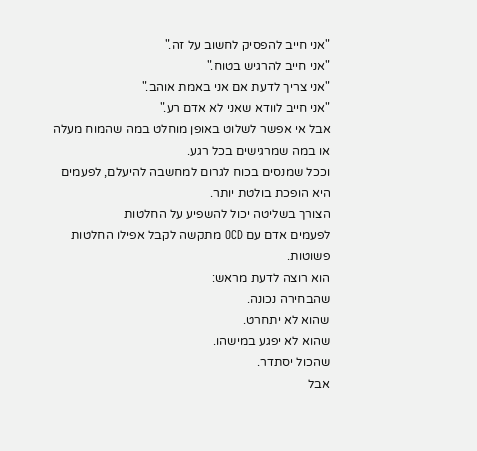"אני חייב להפסיק לחשוב על זה."
"אני חייב להרגיש בטוח."
"אני צריך לדעת אם אני באמת אוהב."
"אני חייב לוודא שאני לא אדם רע."
אבל אי אפשר לשלוט באופן מוחלט במה שהמוח מעלה או במה שמרגישים בכל רגע.
וככל שמנסים בכוח לגרום למחשבה להיעלם, לפעמים היא הופכת בולטת יותר.
הצורך בשליטה יכול להשפיע על החלטות
לפעמים אדם עם OCD מתקשה לקבל אפילו החלטות פשוטות.
הוא רוצה לדעת מראש:
שהבחירה נכונה.
שהוא לא יתחרט.
שהוא לא יפגע במישהו.
שהכול יסתדר.
אבל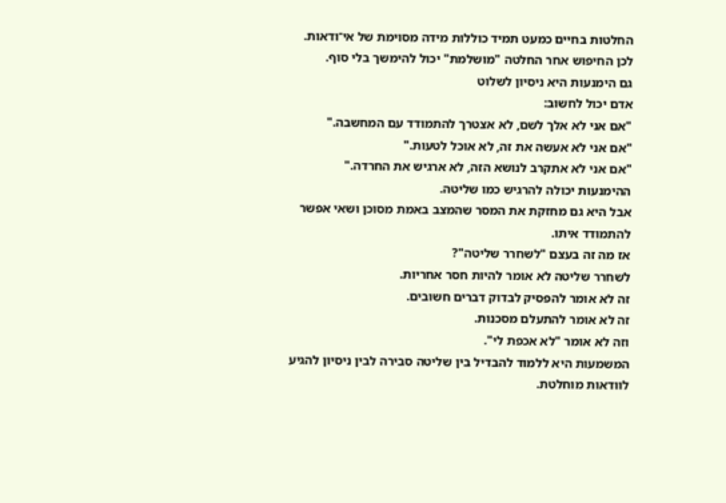החלטות בחיים כמעט תמיד כוללות מידה מסוימת של אי־ודאות.
לכן החיפוש אחר החלטה "מושלמת" יכול להימשך בלי סוף.
גם הימנעות היא ניסיון לשלוט
אדם יכול לחשוב:
"אם אני לא אלך לשם, לא אצטרך להתמודד עם המחשבה."
"אם אני לא אעשה את זה, לא אוכל לטעות."
"אם אני לא אתקרב לנושא הזה, לא ארגיש את החרדה."
ההימנעות יכולה להרגיש כמו שליטה.
אבל היא גם מחזקת את המסר שהמצב באמת מסוכן ושאי אפשר להתמודד איתו.
אז מה זה בעצם "לשחרר שליטה"?
לשחרר שליטה לא אומר להיות חסר אחריות.
זה לא אומר להפסיק לבדוק דברים חשובים.
זה לא אומר להתעלם מסכנות.
וזה לא אומר "לא אכפת לי".
המשמעות היא ללמוד להבדיל בין שליטה סבירה לבין ניסיון להגיע לוודאות מוחלטת.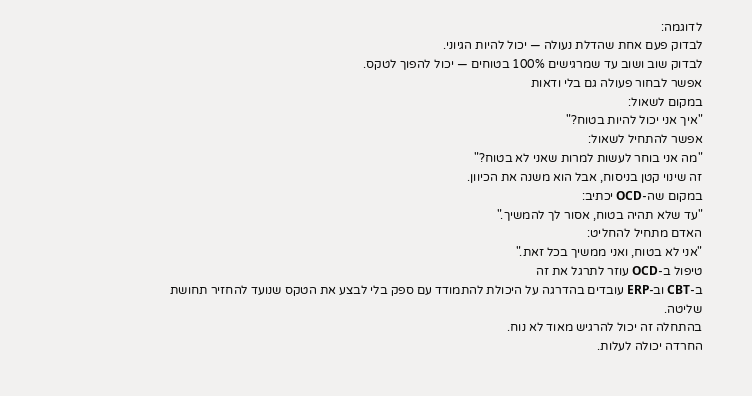לדוגמה:
לבדוק פעם אחת שהדלת נעולה — יכול להיות הגיוני.
לבדוק שוב ושוב עד שמרגישים 100% בטוחים — יכול להפוך לטקס.
אפשר לבחור פעולה גם בלי ודאות
במקום לשאול:
"איך אני יכול להיות בטוח?"
אפשר להתחיל לשאול:
"מה אני בוחר לעשות למרות שאני לא בטוח?"
זה שינוי קטן בניסוח, אבל הוא משנה את הכיוון.
במקום שה-OCD יכתיב:
"עד שלא תהיה בטוח, אסור לך להמשיך."
האדם מתחיל להחליט:
"אני לא בטוח, ואני ממשיך בכל זאת."
טיפול ב-OCD עוזר לתרגל את זה
ב-CBT וב-ERP עובדים בהדרגה על היכולת להתמודד עם ספק בלי לבצע את הטקס שנועד להחזיר תחושת שליטה.
בהתחלה זה יכול להרגיש מאוד לא נוח.
החרדה יכולה לעלות.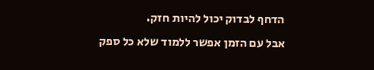הדחף לבדוק יכול להיות חזק.
אבל עם הזמן אפשר ללמוד שלא כל ספק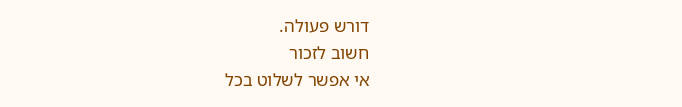דורש פעולה.
חשוב לזכור
אי אפשר לשלוט בכל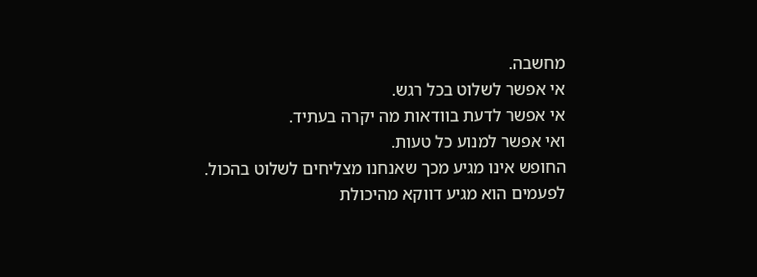מחשבה.
אי אפשר לשלוט בכל רגש.
אי אפשר לדעת בוודאות מה יקרה בעתיד.
ואי אפשר למנוע כל טעות.
החופש אינו מגיע מכך שאנחנו מצליחים לשלוט בהכול.
לפעמים הוא מגיע דווקא מהיכולת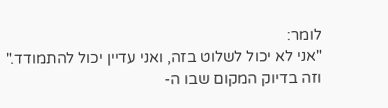לומר:
"אני לא יכול לשלוט בזה, ואני עדיין יכול להתמודד."
וזה בדיוק המקום שבו ה-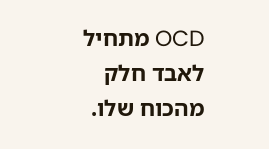OCD מתחיל לאבד חלק מהכוח שלו.